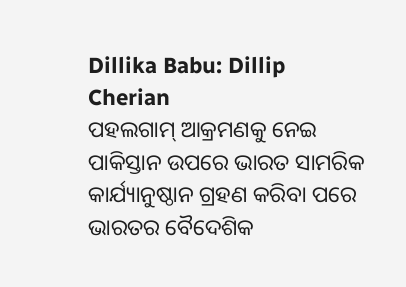Dillika Babu: Dillip Cherian
ପହଲଗାମ୍ ଆକ୍ରମଣକୁ ନେଇ ପାକିସ୍ତାନ ଉପରେ ଭାରତ ସାମରିକ କାର୍ଯ୍ୟାନୁଷ୍ଠାନ ଗ୍ରହଣ କରିବା ପରେ ଭାରତର ବୈଦେଶିକ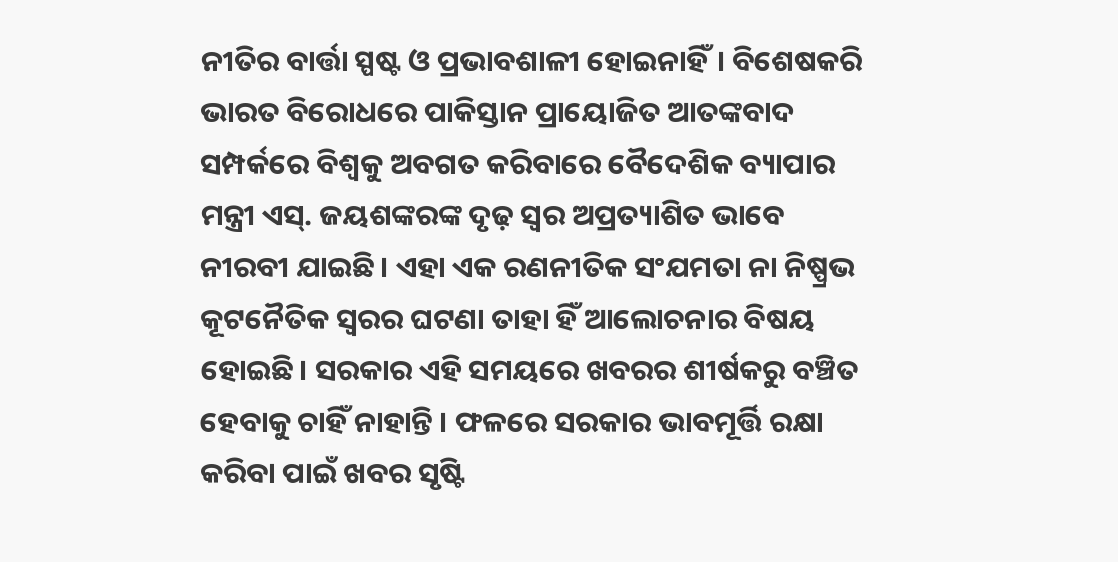ନୀତିର ବାର୍ତ୍ତା ସ୍ପଷ୍ଟ ଓ ପ୍ରଭାବଶାଳୀ ହୋଇନାହିଁ। ବିଶେଷକରି ଭାରତ ବିରୋଧରେ ପାକିସ୍ତାନ ପ୍ରାୟୋଜିତ ଆତଙ୍କବାଦ ସମ୍ପର୍କରେ ବିଶ୍ୱକୁ ଅବଗତ କରିବାରେ ବୈଦେଶିକ ବ୍ୟାପାର ମନ୍ତ୍ରୀ ଏସ୍. ଜୟଶଙ୍କରଙ୍କ ଦୃଢ଼ ସ୍ବର ଅପ୍ରତ୍ୟାଶିତ ଭାବେ ନୀରବୀ ଯାଇଛି। ଏହା ଏକ ରଣନୀତିକ ସଂଯମତା ନା ନିଷ୍ପ୍ରଭ କୂଟନୈତିକ ସ୍ବରର ଘଟଣା ତାହା ହିଁ ଆଲୋଚନାର ବିଷୟ ହୋଇଛି। ସରକାର ଏହି ସମୟରେ ଖବରର ଶୀର୍ଷକରୁ ବଞ୍ଚିତ ହେବାକୁ ଚାହିଁ ନାହାନ୍ତି । ଫଳରେ ସରକାର ଭାବମୂର୍ତ୍ତି ରକ୍ଷା କରିବା ପାଇଁ ଖବର ସୃଷ୍ଟି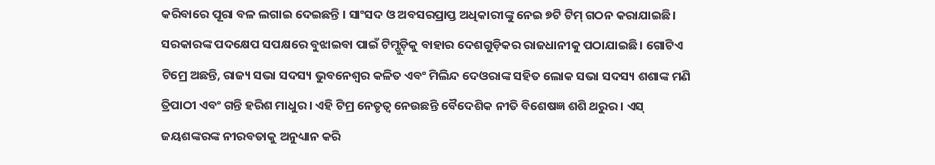କରିବାରେ ପୂରା ବଳ ଲଗାଇ ଦେଇଛନ୍ତି । ସାଂସଦ ଓ ଅବସରପ୍ରାପ୍ତ ଅଧିକାରୀଙ୍କୁ ନେଇ ୭ଟି ଟିମ୍ ଗଠନ କରାଯାଇଛି। ସରକାରଙ୍କ ପଦକ୍ଷେପ ସପକ୍ଷରେ ବୁଝାଇବା ପାଇଁ ଟିମ୍ଗୁଡ଼ିକୁ ବାହାର ଦେଶଗୁଡ଼ିକର ରାଜଧାନୀକୁ ପଠାଯାଇଛି। ଗୋଟିଏ ଟିମ୍ରେ ଅଛନ୍ତି, ରାଜ୍ୟ ସଭା ସଦସ୍ୟ ଭୁବନେଶ୍ୱର କଳିତ ଏବଂ ମିଲିନ୍ଦ ଦେଓରାଙ୍କ ସହିତ ଲୋକ ସଭା ସଦସ୍ୟ ଶଶାଙ୍କ ମଣି ତ୍ରିପାଠୀ ଏବଂ ଗନ୍ତି ହରିଶ ମାଧୁର । ଏହି ଟିମ୍ର ନେତୃତ୍ୱ ନେଉଛନ୍ତି ବୈଦେଶିକ ନୀତି ବିଶେଷଜ୍ଞ ଶଶି ଥରୁର । ଏସ୍ ଜୟଶଙ୍କରଙ୍କ ନୀରବତାକୁ ଅନୁଧ୍ୟାନ କରି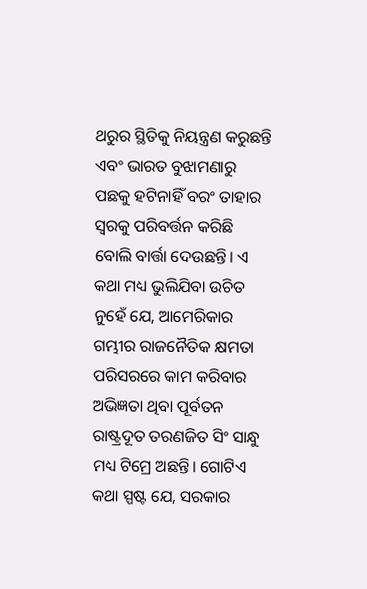ଥରୁର ସ୍ଥିତିକୁ ନିୟନ୍ତ୍ରଣ କରୁଛନ୍ତି ଏବଂ ଭାରତ ବୁଝାମଣାରୁ ପଛକୁ ହଟିନାହିଁ ବରଂ ତାହାର ସ୍ବରକୁ ପରିବର୍ତ୍ତନ କରିଛି ବୋଲି ବାର୍ତ୍ତା ଦେଉଛନ୍ତି। ଏ କଥା ମଧ୍ୟ ଭୁଲିଯିବା ଉଚିତ ନୁହେଁ ଯେ, ଆମେରିକାର ଗମ୍ଭୀର ରାଜନୈତିକ କ୍ଷମତା ପରିସରରେ କାମ କରିବାର ଅଭିଜ୍ଞତା ଥିବା ପୂର୍ବତନ ରାଷ୍ଟ୍ରଦୂତ ତରଣଜିତ ସିଂ ସାନ୍ଧୁ ମଧ୍ୟ ଟିମ୍ରେ ଅଛନ୍ତି। ଗୋଟିଏ କଥା ସ୍ପଷ୍ଟ ଯେ, ସରକାର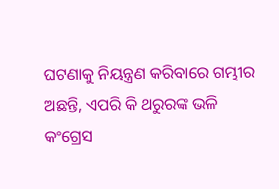ଘଟଣାକୁ ନିୟନ୍ତ୍ରଣ କରିବାରେ ଗମ୍ଭୀର ଅଛନ୍ତି, ଏପରି କି ଥରୁରଙ୍କ ଭଳି କଂଗ୍ରେସ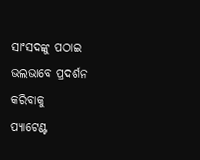ସାଂସଦଙ୍କୁ ପଠାଇ ଭଲଭାବେ ପ୍ରଦର୍ଶନ କରିବାକୁ
ପ୍ୟାଟେଣ୍ଟ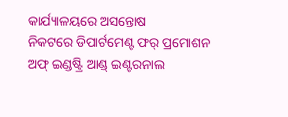କାର୍ଯ୍ୟାଳୟରେ ଅସନ୍ତୋଷ
ନିକଟରେ ଡିପାର୍ଟମେଣ୍ଟ ଫର୍ ପ୍ରମୋଶନ ଅଫ୍ ଇଣ୍ଡଷ୍ଟ୍ରି ଆଣ୍ଡ୍ ଇଣ୍ଟରନାଲ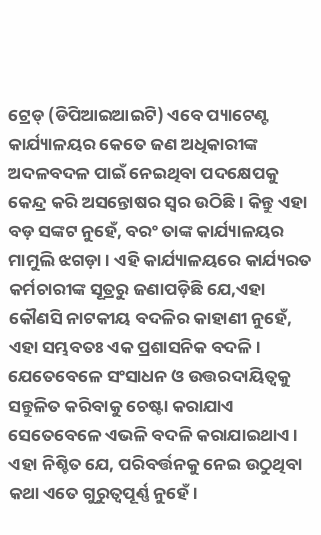ଟ୍ରେଡ୍ (ଡିପିଆଇଆଇଟି) ଏବେ ପ୍ୟାଟେଣ୍ଟ କାର୍ଯ୍ୟାଳୟର କେତେ ଜଣ ଅଧିକାରୀଙ୍କ ଅଦଳବଦଳ ପାଇଁ ନେଇଥିବା ପଦକ୍ଷେପକୁ କେନ୍ଦ୍ର କରି ଅସନ୍ତୋଷର ସ୍ବର ଉଠିଛି। କିନ୍ତୁ ଏହା ବଡ଼ ସଙ୍କଟ ନୁହେଁ, ବରଂ ତାଙ୍କ କାର୍ଯ୍ୟାଳୟର ମାମୁଲି ଝଗଡ଼ା। ଏହି କାର୍ଯ୍ୟାଳୟରେ କାର୍ଯ୍ୟରତ କର୍ମଚାରୀଙ୍କ ସୂତ୍ରରୁ ଜଣାପଡ଼ିଛି ଯେ,ଏହା କୌଣସି ନାଟକୀୟ ବଦଳିର କାହାଣୀ ନୁହେଁ, ଏହା ସମ୍ଭବତଃ ଏକ ପ୍ରଶାସନିକ ବଦଳି। ଯେତେବେଳେ ସଂସାଧନ ଓ ଉତ୍ତରଦାୟିତ୍ୱକୁ ସନ୍ତୁଳିତ କରିବାକୁ ଚେଷ୍ଟା କରାଯାଏ ସେତେବେଳେ ଏଭଳି ବଦଳି କରାଯାଇଥାଏ। ଏହା ନିଶ୍ଚିତ ଯେ, ପରିବର୍ତ୍ତନକୁ ନେଇ ଉଠୁଥିବା କଥା ଏତେ ଗୁରୁତ୍ୱପୂର୍ଣ୍ଣ ନୁହେଁ।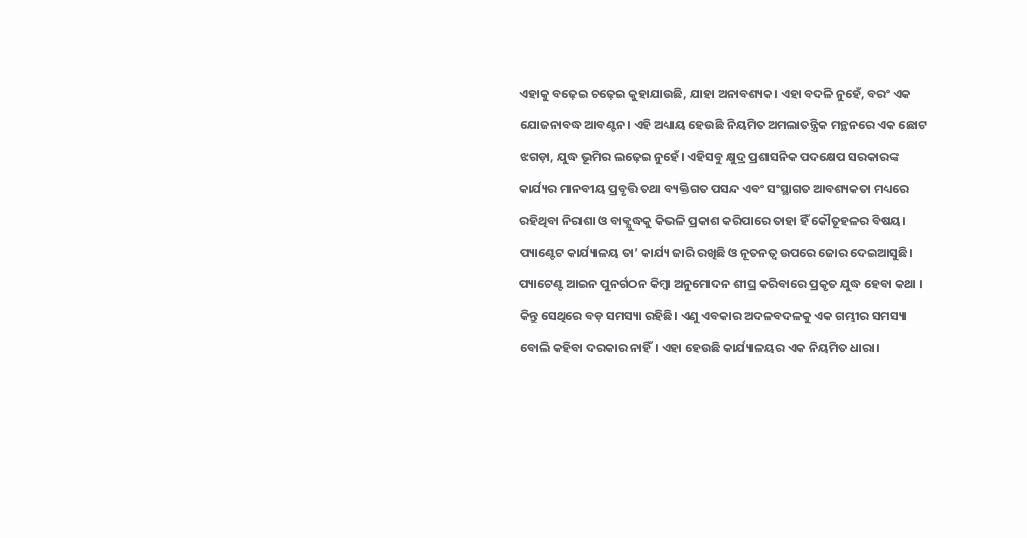ଏହାକୁ ବଢ଼େଇ ଚଢ଼େଇ କୁହାଯାଉଛି, ଯାହା ଅନାବଶ୍ୟକ। ଏହା ବଦଳି ନୁହେଁ, ବରଂ ଏକ ଯୋଜନାବଦ୍ଧ ଆବଣ୍ଟନ। ଏହି ଅଧ୍ୟାୟ ହେଉଛି ନିୟମିତ ଅମଲାତନ୍ତ୍ରିକ ମନ୍ଥନରେ ଏକ ଛୋଟ ଝଗଡ଼ା, ଯୁଦ୍ଧ ଭୂମିର ଲଢ଼େଇ ନୁହେଁ। ଏହିସବୁ କ୍ଷୁଦ୍ର ପ୍ରଶାସନିକ ପଦକ୍ଷେପ ସରକାରଙ୍କ କାର୍ଯ୍ୟର ମାନବୀୟ ପ୍ରବୃତ୍ତି ତଥା ବ୍ୟକ୍ତିଗତ ପସନ୍ଦ ଏବଂ ସଂସ୍ଥାଗତ ଆବଶ୍ୟକତା ମଧ୍ୟରେ ରହିଥିବା ନିରାଶା ଓ ବାକ୍ଯୁଦ୍ଧକୁ କିଭଳି ପ୍ରକାଶ କରିପାରେ ତାହା ହିଁ କୌତୂହଳର ବିଷୟ। ପ୍ୟାଣ୍ଟେଟ କାର୍ଯ୍ୟାଳୟ ତା’ କାର୍ଯ୍ୟ ଜାରି ରଖିଛି ଓ ନୂତନତ୍ୱ ଉପରେ ଜୋର ଦେଇଆସୁଛି। ପ୍ୟାଟେଣ୍ଟ ଆଇନ ପୁନର୍ଗଠନ କିମ୍ବା ଅନୁମୋଦନ ଶୀଘ୍ର କରିବାରେ ପ୍ରକୃତ ଯୁଦ୍ଧ ହେବା କଥା । କିନ୍ତୁ ସେଥିରେ ବଡ଼ ସମସ୍ୟା ରହିଛି। ଏଣୁ ଏବକାର ଅଦଳବଦଳକୁ ଏକ ଗମ୍ଭୀର ସମସ୍ୟା ବୋଲି କହିବା ଦରକାର ନାହିଁ। ଏହା ହେଉଛି କାର୍ଯ୍ୟାଳୟର ଏକ ନିୟମିତ ଧାରା।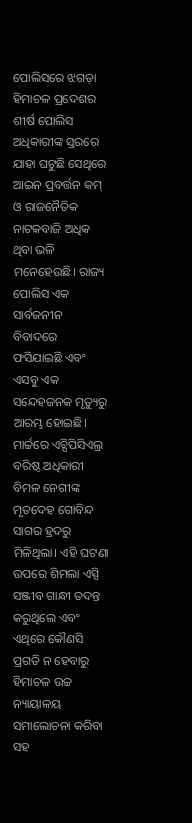ପୋଲିସରେ ଝଗଡ଼ା
ହିମାଚଳ ପ୍ରଦେଶର ଶୀର୍ଷ ପୋଲିସ ଅଧିକାରୀଙ୍କ ସ୍ତରରେ ଯାହା ଘଟୁଛି ସେଥିରେ ଆଇନ ପ୍ରବର୍ତ୍ତନ କମ୍ ଓ ରାଜନୈତିକ ନାଟକବାଜି ଅଧିକ ଥିବା ଭଳି ମନେହେଉଛି। ରାଜ୍ୟ ପୋଲିସ ଏକ ସାର୍ବଜନୀନ ବିବାଦରେ ଫସିଯାଇଛି ଏବଂ ଏସବୁ ଏକ ସନ୍ଦେହଜନକ ମୃତ୍ୟୁରୁ ଆରମ୍ଭ ହୋଇଛି। ମାର୍ଚ୍ଚରେ ଏଚ୍ପିପିସିଏଲ୍ର ବରିଷ୍ଠ ଅଧିକାରୀ ବିମଳ ନେଗୀଙ୍କ ମୃତଦେହ ଗୋବିନ୍ଦ ସାଗର ହ୍ରଦରୁ ମିଳିଥିଲା। ଏହି ଘଟଣା ଉପରେ ଶିମଲା ଏସ୍ପି ସଞ୍ଜୀବ ଗାନ୍ଧୀ ତଦନ୍ତ କରୁଥିଲେ ଏବଂ ଏଥିରେ କୌଣସି ପ୍ରଗତି ନ ହେବାରୁ ହିମାଚଳ ଉଚ୍ଚ ନ୍ୟାୟାଳୟ ସମାଲୋଚନା କରିବା ସହ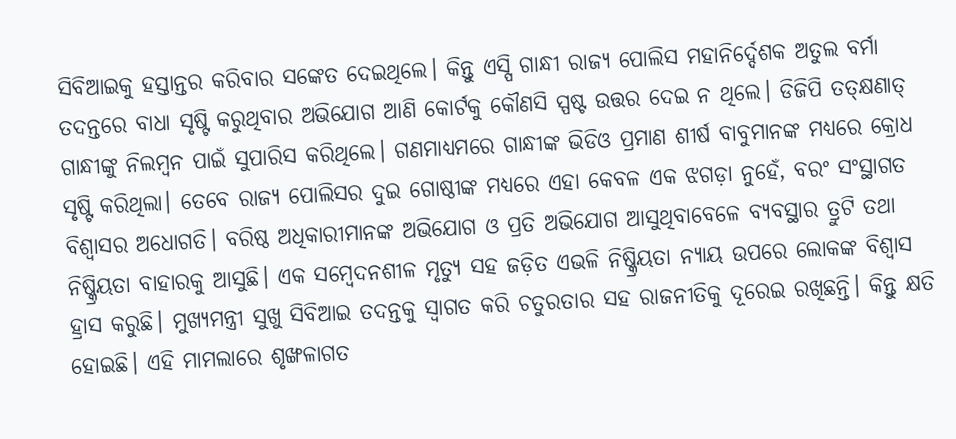ସିବିଆଇକୁ ହସ୍ତାନ୍ତର କରିବାର ସଙ୍କେତ ଦେଇଥିଲେ। କିନ୍ତୁ ଏସ୍ପି ଗାନ୍ଧୀ ରାଜ୍ୟ ପୋଲିସ ମହାନିର୍ଦ୍ଦେଶକ ଅତୁଲ ବର୍ମା ତଦନ୍ତରେ ବାଧା ସୃଷ୍ଟି କରୁଥିବାର ଅଭିଯୋଗ ଆଣି କୋର୍ଟକୁ କୌଣସି ସ୍ପଷ୍ଟ ଉତ୍ତର ଦେଇ ନ ଥିଲେ। ଡିଜିପି ତତ୍କ୍ଷଣାତ୍ ଗାନ୍ଧୀଙ୍କୁ ନିଲମ୍ବନ ପାଇଁ ସୁପାରିସ କରିଥିଲେ। ଗଣମାଧ୍ୟମରେ ଗାନ୍ଧୀଙ୍କ ଭିଡିଓ ପ୍ରମାଣ ଶୀର୍ଷ ବାବୁମାନଙ୍କ ମଧ୍ୟରେ କ୍ରୋଧ ସୃଷ୍ଟି କରିଥିଲା। ତେବେ ରାଜ୍ୟ ପୋଲିସର ଦୁଇ ଗୋଷ୍ଠୀଙ୍କ ମଧ୍ୟରେ ଏହା କେବଳ ଏକ ଝଗଡ଼ା ନୁହେଁ, ବରଂ ସଂସ୍ଥାଗତ ବିଶ୍ୱାସର ଅଧୋଗତି। ବରିଷ୍ଠ ଅଧିକାରୀମାନଙ୍କ ଅଭିଯୋଗ ଓ ପ୍ରତି ଅଭିଯୋଗ ଆସୁଥିବାବେଳେ ବ୍ୟବସ୍ଥାର ତ୍ରୁଟି ତଥା ନିଷ୍କ୍ରିୟତା ବାହାରକୁ ଆସୁଛି। ଏକ ସମ୍ବେଦନଶୀଳ ମୃତ୍ୟୁ ସହ ଜଡ଼ିତ ଏଭଳି ନିଷ୍କ୍ରିୟତା ନ୍ୟାୟ ଉପରେ ଲୋକଙ୍କ ବିଶ୍ୱାସ ହ୍ରାସ କରୁଛି। ମୁଖ୍ୟମନ୍ତ୍ରୀ ସୁଖୁ ସିବିଆଇ ତଦନ୍ତକୁ ସ୍ବାଗତ କରି ଚତୁରତାର ସହ ରାଜନୀତିକୁ ଦୂରେଇ ରଖିଛନ୍ତି। କିନ୍ତୁ କ୍ଷତି ହୋଇଛି। ଏହି ମାମଲାରେ ଶୃଙ୍ଖଳାଗତ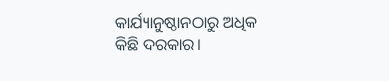କାର୍ଯ୍ୟାନୁଷ୍ଠାନଠାରୁ ଅଧିକ କିଛି ଦରକାର।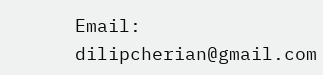Email: dilipcherian@gmail.com